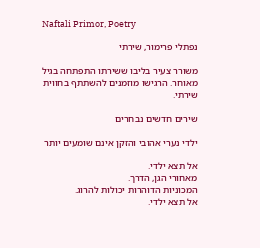Naftali Primor, Poetry

נפתלי פרימור, שירתי

משורר צעיר בליבו ששירתו התפתחה בגיל מאוחר. הרגישו מוזמנים להשתתף בחווית שירתי.

שירים חדשים נבחרים

ילדי נערי אהובי והזקן אינם שומעים יותר

אל תצא ילדי.
מאחורי הגן, הדרך.
המכוניות הדוהרות יכולות להרוג.
אל תצא ילדי.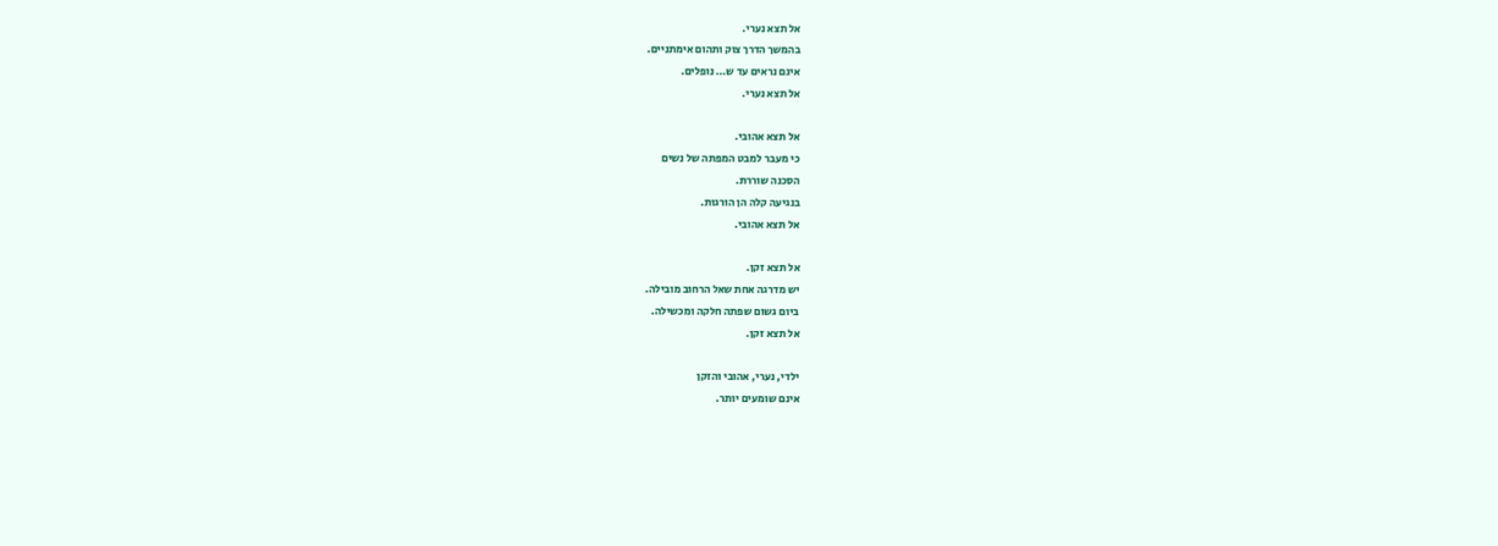אל תצא נערי.
בהמשך הדרך צוק ותהום אימתניים.
אינם נראים עד ש… נופלים.
אל תצא נערי.

אל תצא אהובי.
כי מעבר למבט המפתה של נשים
הסכנה שוררת.
בנגיעה קלה הן הורגות.
אל תצא אהובי.

אל תצא זקן.
יש מדרגה אחת שאל הרחוב מובילה.
ביום גשום שפתה חלקה ומכשילה.
אל תצא זקן.

ילדי, נערי, אהובי והזקן
אינם שומעים יותר.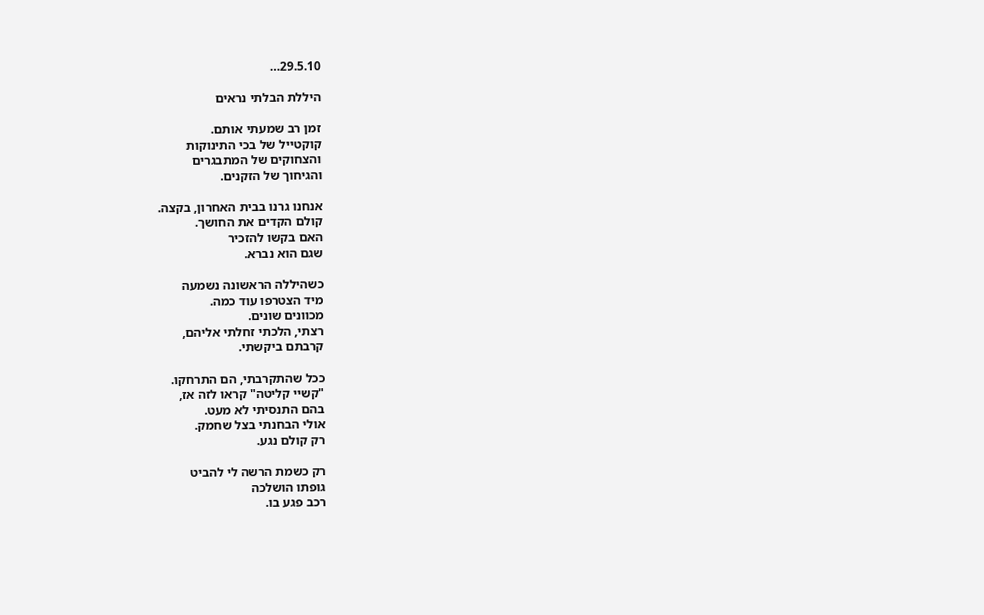29.5.10…

היללת הבלתי נראים

זמן רב שמעתי אותם.
קוקטייל של בכי התינוקות
והצחוקים של המתבגרים
והגיחוך של הזקנים.

אנחנו גרנו בבית האחרון, בקצה.
קולם הקדים את החושך.
האם בקשו להזכיר
שגם הוא נברא.

כשהיללה הראשונה נשמעה
מיד הצטרפו עוד כמה.
מכוונים שונים.
רצתי, הלכתי זחלתי אליהם,
קרבתם ביקשתי.

ככל שהתקרבתי, הם התרחקו.
"קשיי קליטה" קראו לזה אז,
בהם התנסיתי לא מעט.
אולי הבחנתי בצל שחמק.
רק קולם נגע.

רק כשמת הרשה לי להביט
גופתו הושלכה
רכב פגע בו.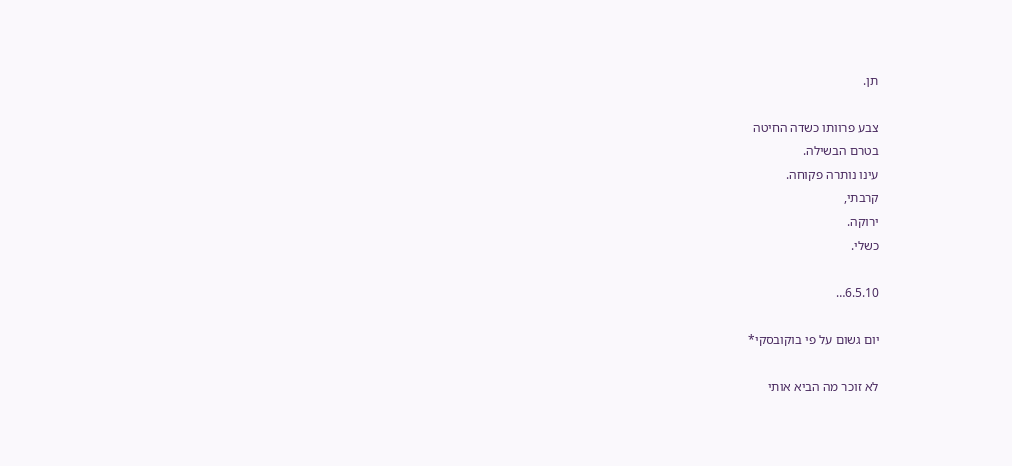תן.

צבע פרוותו כשדה החיטה
בטרם הבשילה.
עינו נותרה פקוחה.
קרבתי,
ירוקה.
כשלי.

6.5.10…

יום גשום על פי בוקובסקי*

לא זוכר מה הביא אותי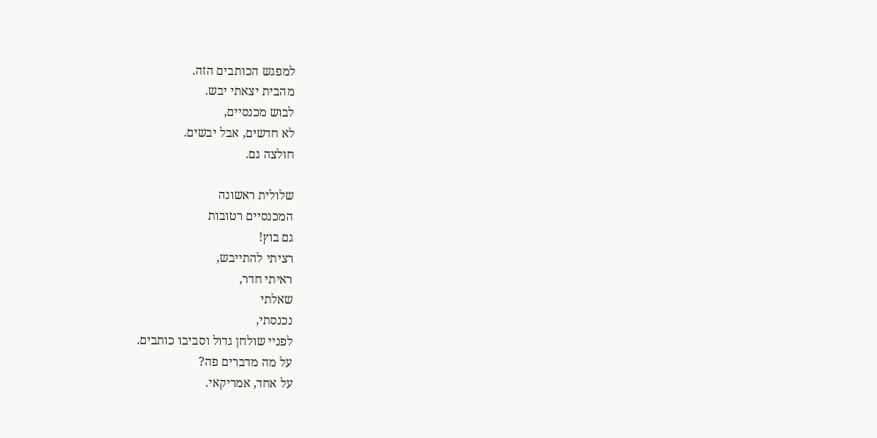למפגש הכותבים הזה.
מהבית יצאתי יבש.
לבוש מכנסיים,
לא חדשים, אבל יבשים.
חולצה גם.

שלולית ראשונה
המכנסיים רטובות
גם בוץ!
רציתי להתייבש,
ראיתי חדר,
שאלתי
נכנסתי,
לפניי שולחן גדול וסביבו כותבים.
על מה מדברים פה?
על אחד, אמריקאי.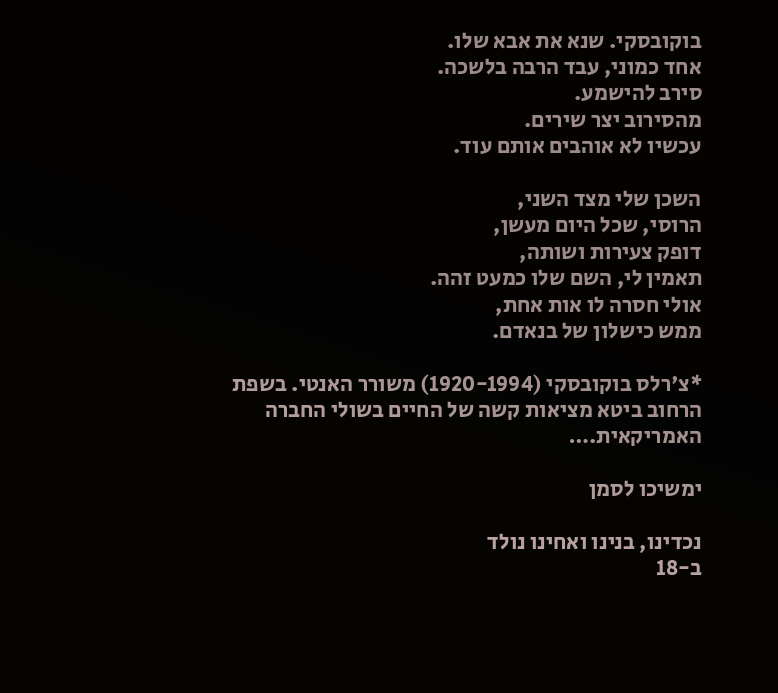בוקובסקי. שנא את אבא שלו.
אחד כמוני, עבד הרבה בלשכה.
סירב להישמע.
מהסירוב יצר שירים.
עכשיו לא אוהבים אותם עוד.

השכן שלי מצד השני,
הרוסי, שכל היום מעשן,
דופק צעירות ושותה,
תאמין לי, השם שלו כמעט זהה.
אולי חסרה לו אות אחת,
ממש כישלון של בנאדם.

*צ'רלס בוקובסקי (1920-1994) משורר האנטי. בשפת הרחוב ביטא מציאות קשה של החיים בשולי החברה האמריקאית.…

ימשיכו לסמן

נכדינו, בנינו ואחינו נולד
ב-18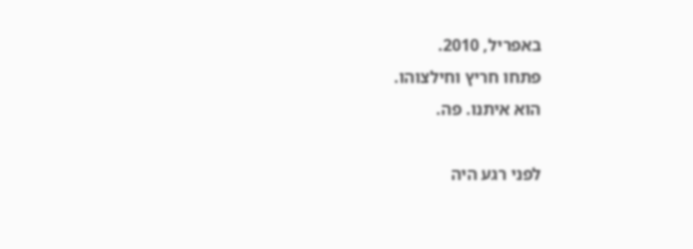באפריל, 2010.
פתחו חריץ וחילצוהו.
הוא איתנו. פה.

לפני רגע היה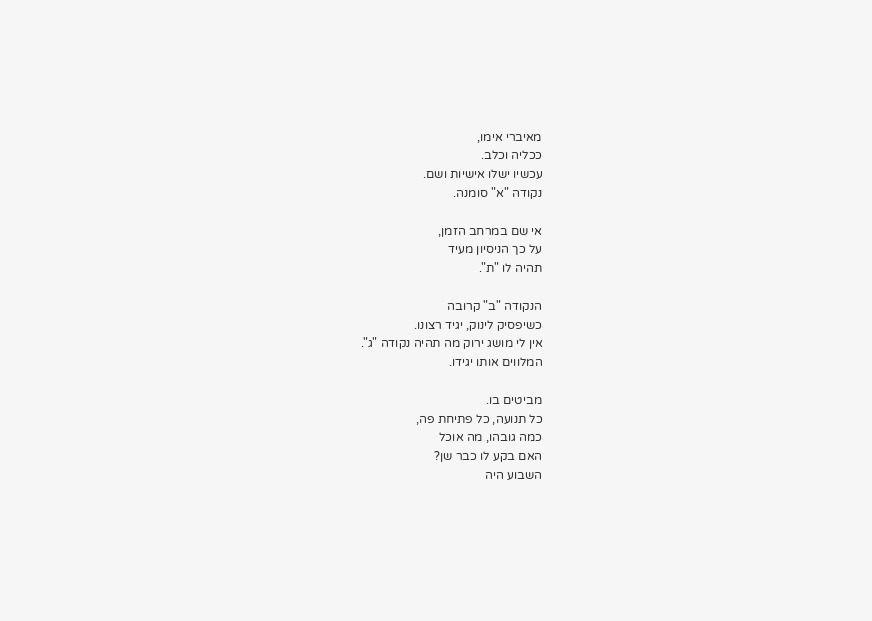מאיברי אימו,
ככליה וכלב.
עכשיו ישלו אישיות ושם.
נקודה "א" סומנה.

אי שם במרחב הזמן,
על כך הניסיון מעיד
תהיה לו "ת".

הנקודה "ב" קרובה
כשיפסיק לינוק, יגיד רצונו.
אין לי מושג ירוק מה תהיה נקודה "ג".
המלווים אותו יגידו.

מביטים בו.
כל תנועה, כל פתיחת פה,
כמה גובהו, מה אוכל
האם בקע לו כבר שן?
השבוע היה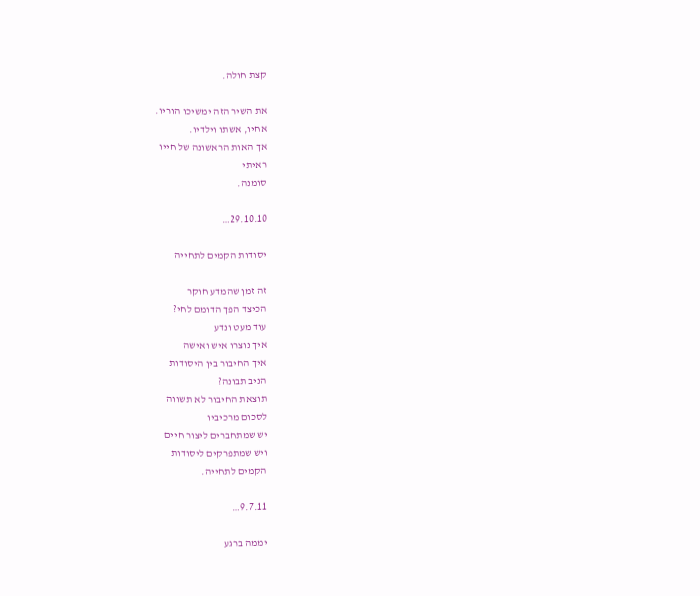קצת חולה.

את השיר הזה ימשיכו הוריו.
אחיו, אשתו וילדיו.
אך האות הראשונה של חייו
ראיתי
סומנה.

29.10.10…

יסודות הקמים לתחייה

זה זמן שהמדע חוקר
הכיצד הפך הדומם לחי?
עוד מעט ונדע
איך נוצרו איש ואישה
איך החיבור בין היסודות
הניב תבונה?
תוצאת החיבור לא תשווה
לסכום מרכיביו
יש שמתחברים ליצור חיים
ויש שמתפרקים ליסודות
הקמים לתחייה.

9.7.11…

יממה ברגע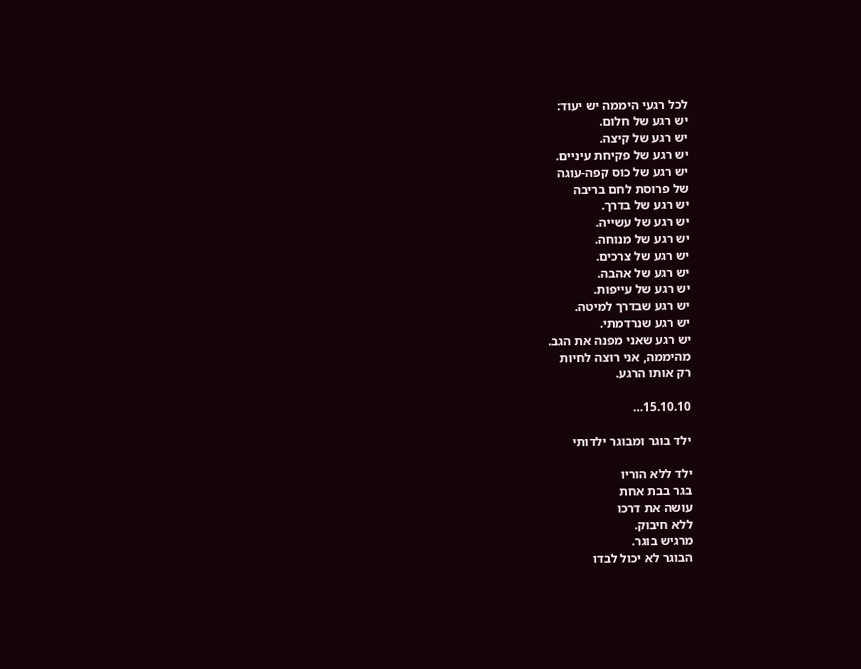לכל רגעי היממה יש יעוד:
יש רגע של חלום.
יש רגע של קיצה.
יש רגע של פקיחת עיניים.
יש רגע של כוס קפה-עוגה
של פרוסת לחם בריבה
יש רגע של בדרך.
יש רגע של עשייה.
יש רגע של מנוחה.
יש רגע של צרכים.
יש רגע של אהבה.
יש רגע של עייפות.
יש רגע שבדרך למיטה.
יש רגע שנרדמתי.
יש רגע שאני מפנה את הגב.
מהיממה, אני רוצה לחיות
רק אותו הרגע.

15.10.10…

ילד בוגר ומבוגר ילדותי

ילד ללא הוריו
בגר בבת אחת
עושה את דרכו
ללא חיבוק.
מרגיש בוגר.
הבוגר לא יכול לבדו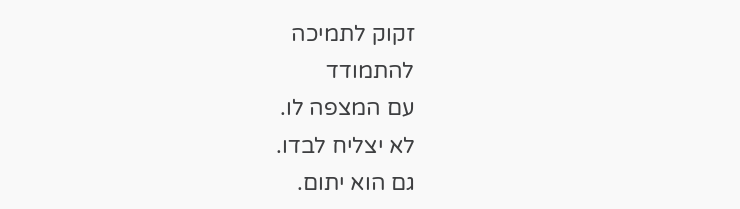זקוק לתמיכה
להתמודד
עם המצפה לו.
לא יצליח לבדו.
גם הוא יתום.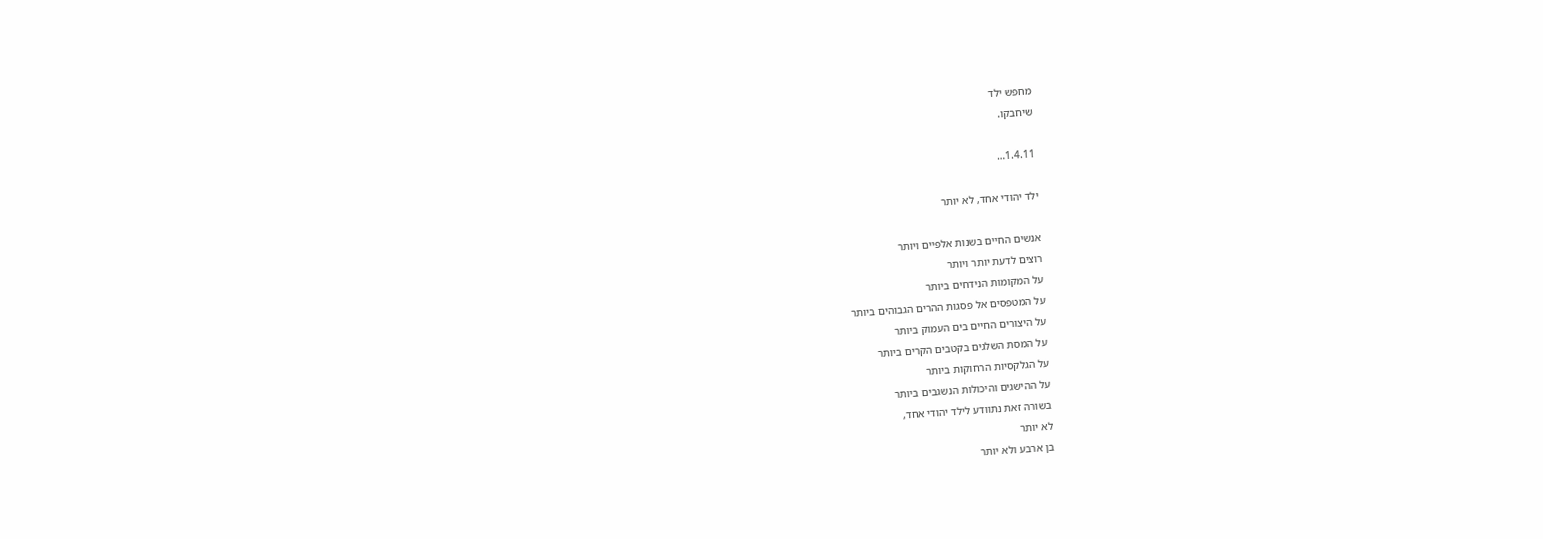מחפש ילד
שיחבקו.

1.4.11…

ילד יהודי אחד, לא יותר

אנשים החיים בשנות אלפיים ויותר
רוצים לדעת יותר ויותר
על המקומות הנידחים ביותר
על המטפסים אל פסגות ההרים הגבוהים ביותר
על היצורים החיים בים העמוק ביותר
על המסת השלגים בקטבים הקרים ביותר
על הגלקסיות הרחוקות ביותר
על ההישגים והיכולות הנשגבים ביותר
בשורה זאת נתוודע לילד יהודי אחד,
לא יותר
בן ארבע ולא יותר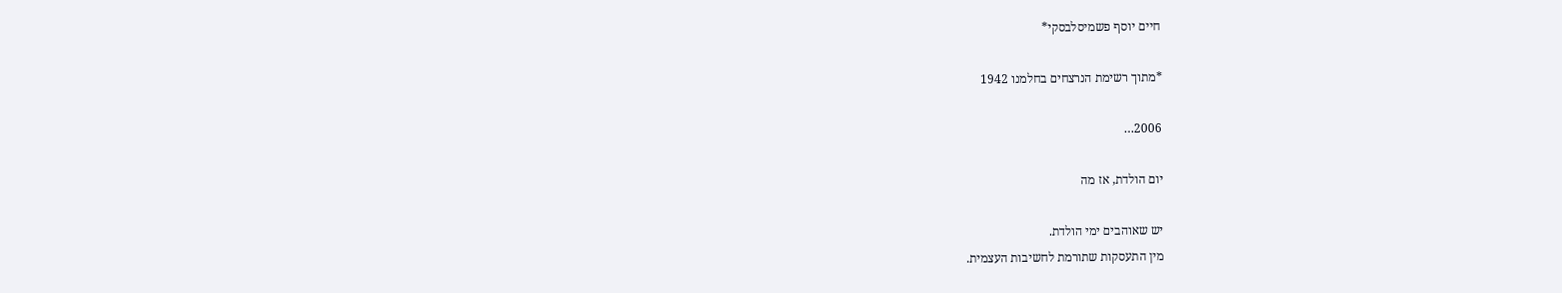חיים יוסף פשמיסלבסקי*

*מתוך רשימת הנרצחים בחלמנו 1942

2006…

יום הולדת, אז מה

יש שאוהבים ימי הולדת.
מין התעסקות שתורמת לחשיבות העצמית.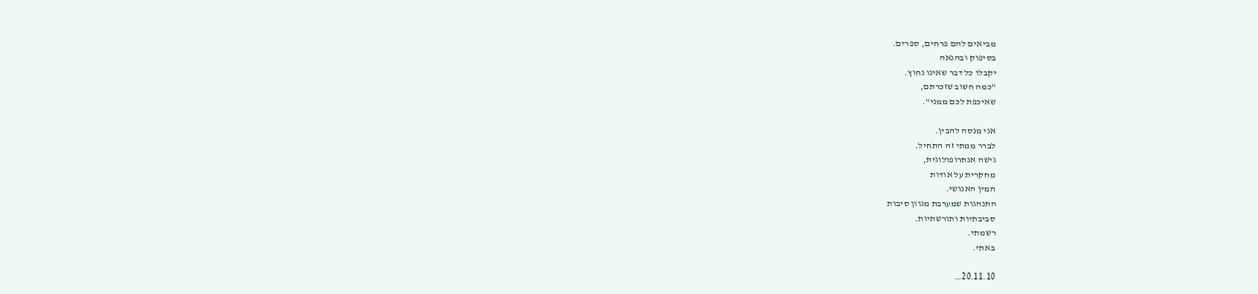מביאים להם פרחים, ספרים.
בסיפוק ובהנאה
יקבלו כל דבר שאינו נחוץ.
"כמה חשוב שזכרתם,
שאיכפת לכם ממני".

אני מנסה להבין.
לברר ממתי זה התחיל.
גישה אנתרופולוגית,
מחקרית על אודות
המין האנושי.
התנהגות שמערבת מגוון סיבות
סביבתיות ותורשתיות.
רשמתי.
באתי.

20.11.10…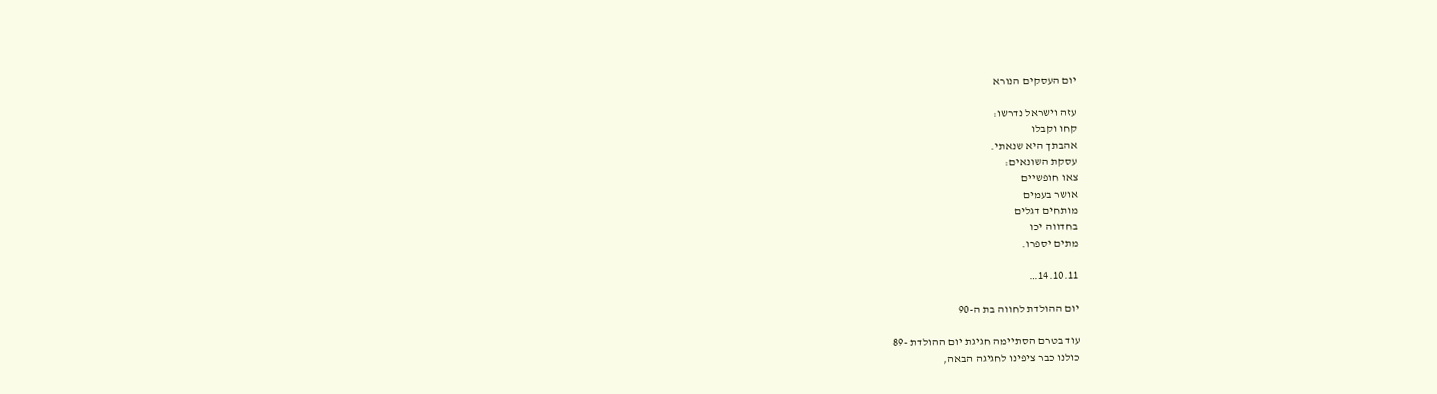יום העסקים הנורא

עזה וישראל נדרשו:
קחו וקבלו
אהבתך היא שנאתי.
עסקת השונאים:
צאו חופשיים
אושר בעמים
מותחים דגלים
בחדווה יכו
מתים יספרו.

14.10.11…

יום ההולדת לחווה בת ה-90

עוד בטרם הסתיימה חגיגת יום ההולדת -89
כולנו כבר ציפינו לחגיגה הבאה,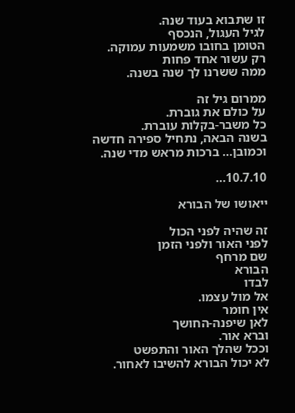זו שתבוא בעוד שנה.
לגיל העגול, הנכסף
הטומן בחובו משמעות עמוקה.
רק עשור אחד פחות
ממה ששרנו לך שנה בשנה.

ממרום גיל זה
על כולם את גוברת.
כל משבר-בקלות עוברת.
בשנה הבאה, נתחיל ספירה חדשה
וכמובן… ברכות מראש מדי שנה.

10.7.10…

ייאושו של הבורא

זה שהיה לפני הכול
לפני האור ולפני הזמן
שם מרחף
הבורא
לבדו
אל מול עצמו.
אין חומר
לאן שיפנה-החושך
וברא אור.
וככל שהלך האור והתפשט
לא יכול הבורא להשיבו לאחור.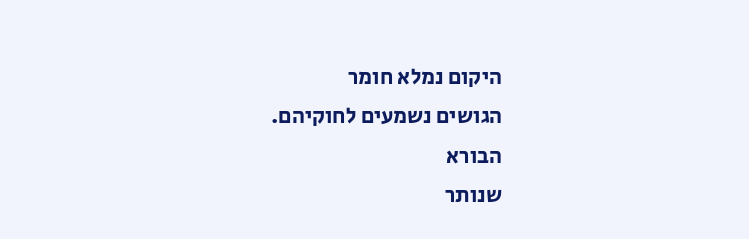היקום נמלא חומר
הגושים נשמעים לחוקיהם.
הבורא
שנותר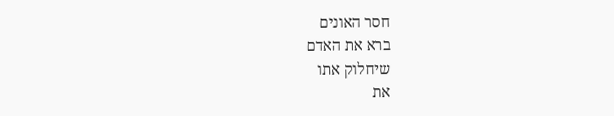חסר האונים
ברא את האדם
שיחלוק אתו
את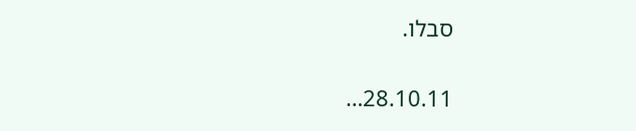סבלו.

28.10.11…